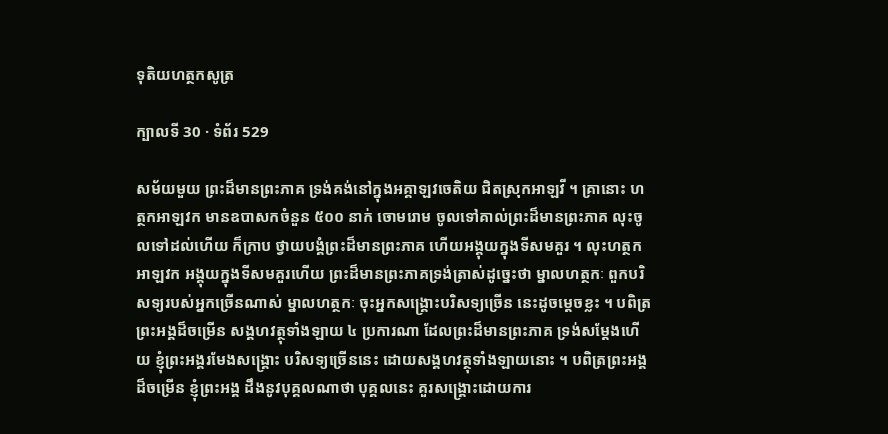ទុតិយហត្ថកសូត្រ

ក្បាលទី 30 · ទំព័រ 529

សម័យមួយ ព្រះដ៏មានព្រះភាគ ទ្រង់គង់នៅក្នុងអគ្គាឡវចេតិយ ជិតស្រុកអាឡវី ។ គ្រានោះ ហត្ថកអាឡវក មានឧបាសកចំនួន ៥០០ នាក់ ចោមរោម ចូលទៅគាល់ព្រះដ៏មានព្រះភាគ លុះចូលទៅដល់ហើយ ក៏ក្រាប ថ្វាយបង្គំព្រះដ៏មានព្រះភាគ ហើយអង្គុយក្នុងទីសមគួរ ។ លុះហត្ថកអាឡវក អង្គុយក្នុងទីសមគួរហើយ ព្រះដ៏មានព្រះភាគទ្រង់ត្រាស់ដូច្នេះថា ម្នាលហត្ថកៈ ពួកបរិសទ្យរបស់អ្នកច្រើនណាស់ ម្នាលហត្ថកៈ ចុះអ្នកសង្គ្រោះបរិសទ្យច្រើន នេះដូចម្តេចខ្លះ ។ បពិត្រព្រះអង្គដ៏ចម្រើន សង្គហវត្ថុទាំងឡាយ ៤ ប្រការណា ដែលព្រះដ៏មានព្រះភាគ ទ្រង់សម្តែងហើយ ខ្ញុំព្រះអង្គរមែងសង្គ្រោះ បរិសទ្យច្រើននេះ ដោយសង្គហវត្ថុទាំងឡាយនោះ ។ បពិត្រព្រះអង្គដ៏ចម្រើន ខ្ញុំព្រះអង្គ ដឹងនូវបុគ្គលណាថា បុគ្គលនេះ គួរសង្គ្រោះដោយការ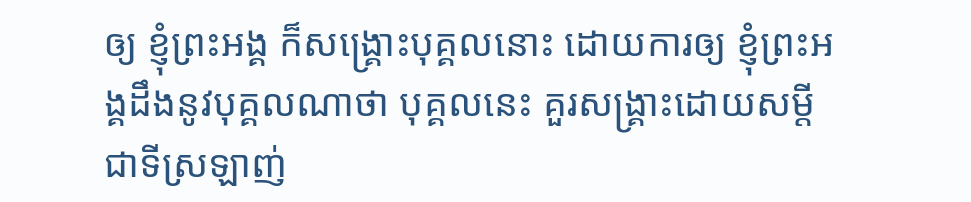ឲ្យ ខ្ញុំព្រះអង្គ ក៏សង្គ្រោះបុគ្គលនោះ ដោយការឲ្យ ខ្ញុំព្រះអង្គដឹងនូវបុគ្គលណាថា បុគ្គលនេះ គួរសង្គ្រាះដោយសម្តី ជាទីស្រឡាញ់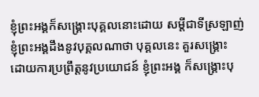ខ្ញុំព្រះអង្គក៏សង្គ្រោះបុគ្គលនោះដោយ សម្តីជាទីស្រឡាញ់ ខ្ញុំព្រះអង្គដឹងនូវបុគ្គលណាថា បុគ្គលនេះ គួរសង្គ្រោះ ដោយការប្រព្រឹត្តនូវប្រយោជន៍ ខ្ញុំព្រះអង្គ ក៏សង្គ្រោះបុ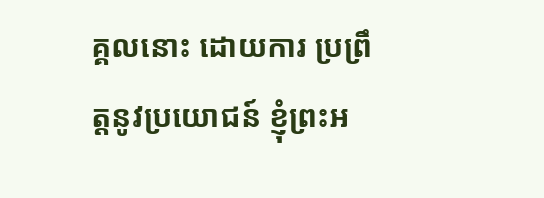គ្គលនោះ ដោយការ ប្រព្រឹត្តនូវប្រយោជន៍ ខ្ញុំព្រះអ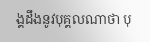ង្គដឹងនូវបុគ្គលណាថា បុ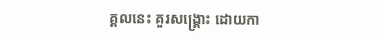គ្គលនេះ គួរសង្គ្រោះ ដោយកា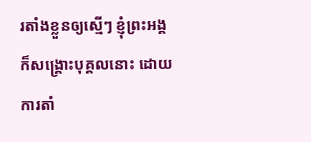រតាំងខ្លួនឲ្យស្មើៗ ខ្ញុំព្រះអង្គក៏សង្គ្រោះបុគ្គលនោះ ដោយការតាំ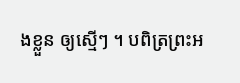ងខ្លួន ឲ្យស្មើៗ ។ បពិត្រព្រះអ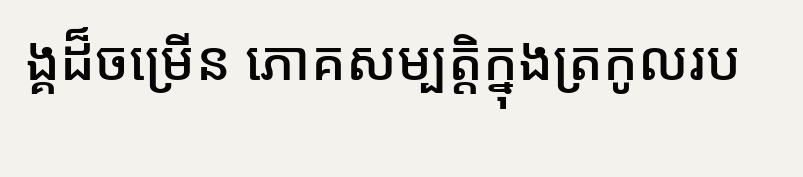ង្គដ៏ចម្រើន ភោគសម្បត្តិក្នុងត្រកូលរប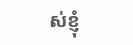ស់ខ្ញុំ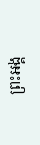ព្រះអង្គ